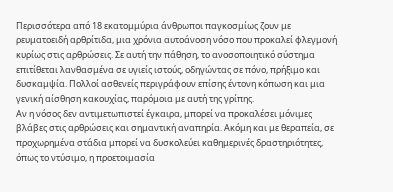Περισσότερα από 18 εκατομμύρια άνθρωποι παγκοσμίως ζουν με ρευματοειδή αρθρίτιδα, μια χρόνια αυτοάνοση νόσο που προκαλεί φλεγμονή κυρίως στις αρθρώσεις. Σε αυτή την πάθηση, το ανοσοποιητικό σύστημα επιτίθεται λανθασμένα σε υγιείς ιστούς, οδηγώντας σε πόνο, πρήξιμο και δυσκαμψία. Πολλοί ασθενείς περιγράφουν επίσης έντονη κόπωση και μια γενική αίσθηση κακουχίας, παρόμοια με αυτή της γρίπης.
Αν η νόσος δεν αντιμετωπιστεί έγκαιρα, μπορεί να προκαλέσει μόνιμες βλάβες στις αρθρώσεις και σημαντική αναπηρία. Ακόμη και με θεραπεία, σε προχωρημένα στάδια μπορεί να δυσκολεύει καθημερινές δραστηριότητες, όπως το ντύσιμο, η προετοιμασία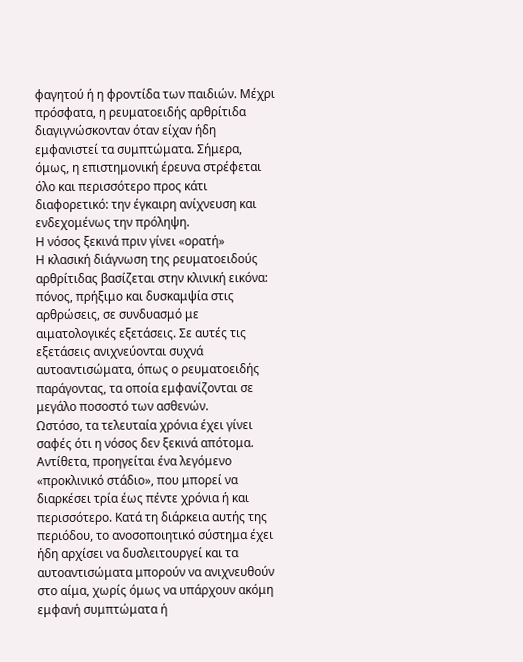φαγητού ή η φροντίδα των παιδιών. Μέχρι πρόσφατα, η ρευματοειδής αρθρίτιδα διαγιγνώσκονταν όταν είχαν ήδη εμφανιστεί τα συμπτώματα. Σήμερα, όμως, η επιστημονική έρευνα στρέφεται όλο και περισσότερο προς κάτι διαφορετικό: την έγκαιρη ανίχνευση και ενδεχομένως την πρόληψη.
Η νόσος ξεκινά πριν γίνει «ορατή»
Η κλασική διάγνωση της ρευματοειδούς αρθρίτιδας βασίζεται στην κλινική εικόνα: πόνος, πρήξιμο και δυσκαμψία στις αρθρώσεις, σε συνδυασμό με αιματολογικές εξετάσεις. Σε αυτές τις εξετάσεις ανιχνεύονται συχνά αυτοαντισώματα, όπως ο ρευματοειδής παράγοντας, τα οποία εμφανίζονται σε μεγάλο ποσοστό των ασθενών.
Ωστόσο, τα τελευταία χρόνια έχει γίνει σαφές ότι η νόσος δεν ξεκινά απότομα. Αντίθετα, προηγείται ένα λεγόμενο «προκλινικό στάδιο», που μπορεί να διαρκέσει τρία έως πέντε χρόνια ή και περισσότερο. Κατά τη διάρκεια αυτής της περιόδου, το ανοσοποιητικό σύστημα έχει ήδη αρχίσει να δυσλειτουργεί και τα αυτοαντισώματα μπορούν να ανιχνευθούν στο αίμα, χωρίς όμως να υπάρχουν ακόμη εμφανή συμπτώματα ή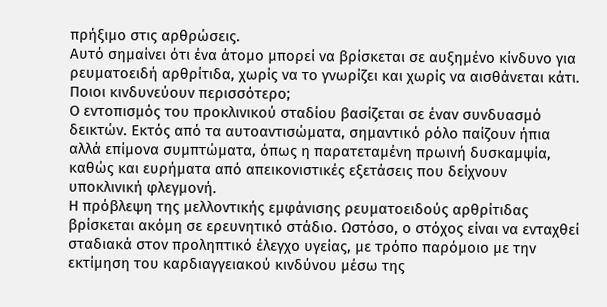πρήξιμο στις αρθρώσεις.
Αυτό σημαίνει ότι ένα άτομο μπορεί να βρίσκεται σε αυξημένο κίνδυνο για ρευματοειδή αρθρίτιδα, χωρίς να το γνωρίζει και χωρίς να αισθάνεται κάτι.
Ποιοι κινδυνεύουν περισσότερο;
Ο εντοπισμός του προκλινικού σταδίου βασίζεται σε έναν συνδυασμό δεικτών. Εκτός από τα αυτοαντισώματα, σημαντικό ρόλο παίζουν ήπια αλλά επίμονα συμπτώματα, όπως η παρατεταμένη πρωινή δυσκαμψία, καθώς και ευρήματα από απεικονιστικές εξετάσεις που δείχνουν υποκλινική φλεγμονή.
Η πρόβλεψη της μελλοντικής εμφάνισης ρευματοειδούς αρθρίτιδας βρίσκεται ακόμη σε ερευνητικό στάδιο. Ωστόσο, ο στόχος είναι να ενταχθεί σταδιακά στον προληπτικό έλεγχο υγείας, με τρόπο παρόμοιο με την εκτίμηση του καρδιαγγειακού κινδύνου μέσω της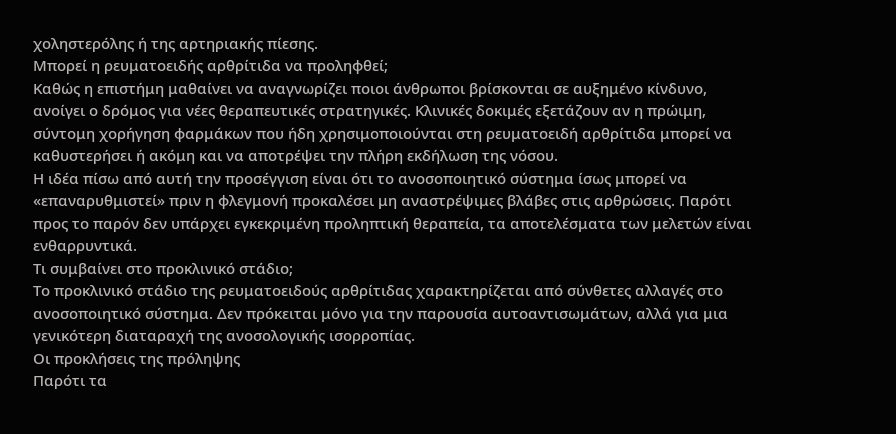χοληστερόλης ή της αρτηριακής πίεσης.
Μπορεί η ρευματοειδής αρθρίτιδα να προληφθεί;
Καθώς η επιστήμη μαθαίνει να αναγνωρίζει ποιοι άνθρωποι βρίσκονται σε αυξημένο κίνδυνο, ανοίγει ο δρόμος για νέες θεραπευτικές στρατηγικές. Κλινικές δοκιμές εξετάζουν αν η πρώιμη, σύντομη χορήγηση φαρμάκων που ήδη χρησιμοποιούνται στη ρευματοειδή αρθρίτιδα μπορεί να καθυστερήσει ή ακόμη και να αποτρέψει την πλήρη εκδήλωση της νόσου.
Η ιδέα πίσω από αυτή την προσέγγιση είναι ότι το ανοσοποιητικό σύστημα ίσως μπορεί να «επαναρυθμιστεί» πριν η φλεγμονή προκαλέσει μη αναστρέψιμες βλάβες στις αρθρώσεις. Παρότι προς το παρόν δεν υπάρχει εγκεκριμένη προληπτική θεραπεία, τα αποτελέσματα των μελετών είναι ενθαρρυντικά.
Τι συμβαίνει στο προκλινικό στάδιο;
Το προκλινικό στάδιο της ρευματοειδούς αρθρίτιδας χαρακτηρίζεται από σύνθετες αλλαγές στο ανοσοποιητικό σύστημα. Δεν πρόκειται μόνο για την παρουσία αυτοαντισωμάτων, αλλά για μια γενικότερη διαταραχή της ανοσολογικής ισορροπίας.
Οι προκλήσεις της πρόληψης
Παρότι τα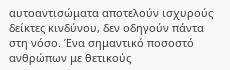αυτοαντισώματα αποτελούν ισχυρούς δείκτες κινδύνου, δεν οδηγούν πάντα στη νόσο. Ένα σημαντικό ποσοστό ανθρώπων με θετικούς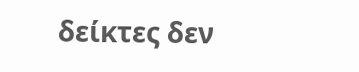δείκτες δεν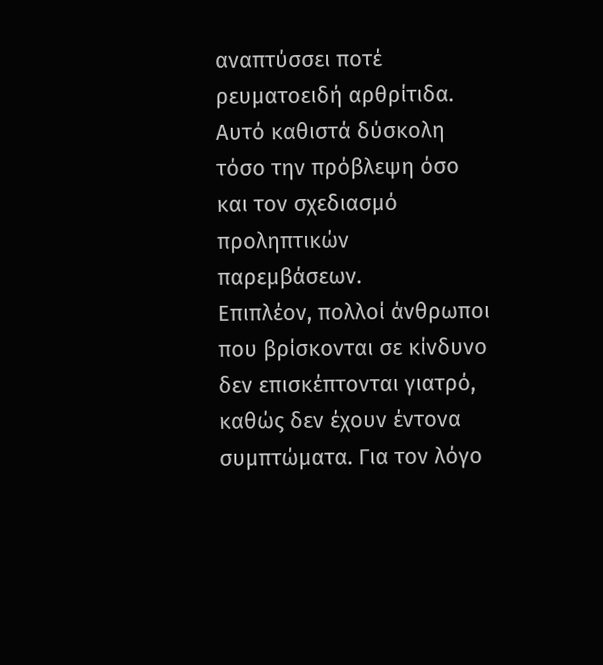αναπτύσσει ποτέ ρευματοειδή αρθρίτιδα. Αυτό καθιστά δύσκολη τόσο την πρόβλεψη όσο και τον σχεδιασμό προληπτικών παρεμβάσεων.
Επιπλέον, πολλοί άνθρωποι που βρίσκονται σε κίνδυνο δεν επισκέπτονται γιατρό, καθώς δεν έχουν έντονα συμπτώματα. Για τον λόγο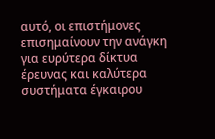αυτό, οι επιστήμονες επισημαίνουν την ανάγκη για ευρύτερα δίκτυα έρευνας και καλύτερα συστήματα έγκαιρου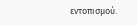εντοπισμού.